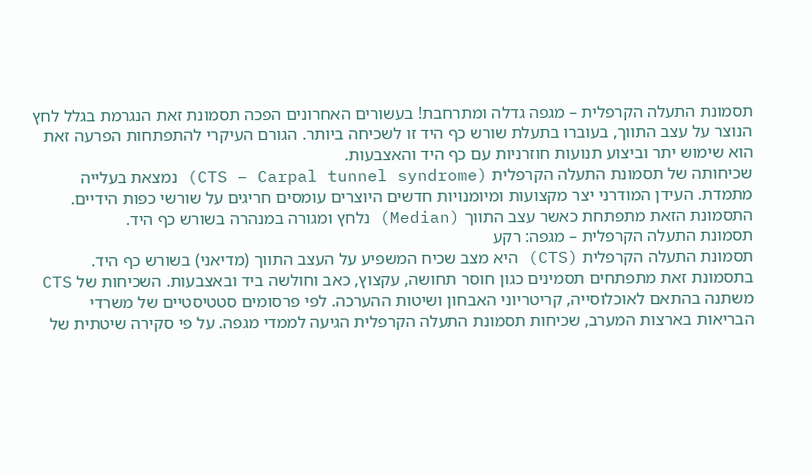תסמונת התעלה הקרפלית – מגפה גדלה ומתרחבת! בעשורים האחרונים הפכה תסמונת זאת הנגרמת בגלל לחץ הנוצר על עצב התווך, בעוברו בתעלת שורש כף היד זו לשכיחה ביותר. הגורם העיקרי להתפתחות הפרעה זאת הוא שימוש יתר וביצוע תנועות חוזרניות עם כף היד והאצבעות.
שכיחותה של תסמונת התעלה הקרפלית (CTS – Carpal tunnel syndrome) נמצאת בעלייה מתמדת. העידן המודרני יצר מקצועות ומיומנויות חדשים היוצרים עומסים חריגים על שורשי כפות הידיים. התסמונת הזאת מתפתחת כאשר עצב התווך (Median) נלחץ ומגורה במנהרה בשורש כף היד.
תסמונת התעלה הקרפלית – מגפה: רקע
תסמונת התעלה הקרפלית (CTS) היא מצב שכיח המשפיע על העצב התווך (מדיאני) בשורש כף היד. בתסמונת זאת מתפתחים תסמינים כגון חוסר תחושה, עקצוץ, כאב וחולשה ביד ובאצבעות. השכיחות של CTS משתנה בהתאם לאוכלוסייה, קריטריוני האבחון ושיטות ההערכה. לפי פרסומים סטטיסטיים של משרדי הבריאות בארצות המערב, שכיחות תסמונת התעלה הקרפלית הגיעה לממדי מגפה. על פי סקירה שיטתית של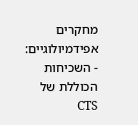מחקרים אפידמיולוגיים:
- השכיחות הכוללת של CTS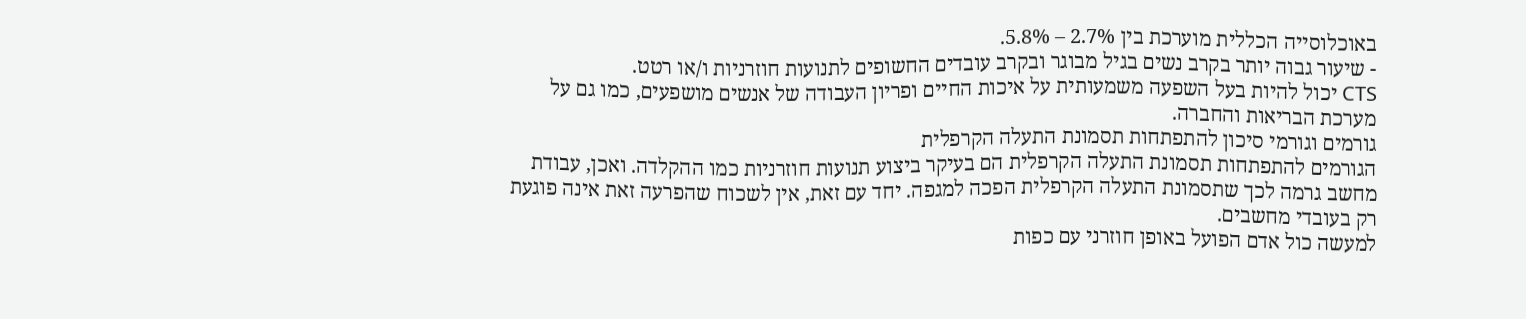באוכלוסייה הכללית מוערכת בין 2.7% – 5.8%.
- שיעור גבוה יותר בקרב נשים בגיל מבוגר ובקרב עובדים החשופים לתנועות חוזרניות ו/או רטט.
CTS יכול להיות בעל השפעה משמעותית על איכות החיים ופריון העבודה של אנשים מושפעים, כמו גם על מערכת הבריאות והחברה.
גורמים וגורמי סיכון להתפתחות תסמונת התעלה הקרפלית
הגורמים להתפתחות תסמונת התעלה הקרפלית הם בעיקר ביצוע תנועות חוזרניות כמו ההקלדה. ואכן, עבודת מחשב גרמה לכך שתסמונת התעלה הקרפלית הפכה למגפה. יחד עם זאת, אין לשכוח שהפרעה זאת אינה פוגעת רק בעובדי מחשבים.
למעשה כול אדם הפועל באופן חוזרני עם כפות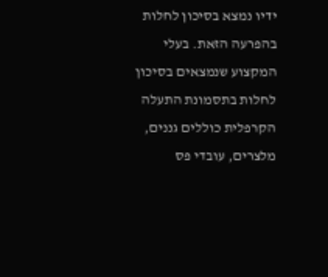ידיו נמצא בסיכון לחלות בהפרעה הזאת. בעלי המקצוע שנמצאים בסיכון לחלות בתסמונת התעלה הקרפלית כוללים גננים, מלצרים, עובדי פס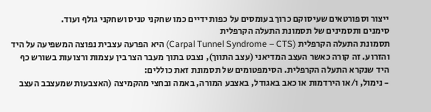ייצור וספורטאים שעיסוקם כרוך בעומסים על כפות ידיים כמו שחקני טניס ושחקני גולף ועוד.
סימנים ותסמינים של תסמונת התעלה הקרפלית
תסמונת התעלה הקרפלית (Carpal Tunnel Syndrome – CTS) היא הפרעה עצבית נפוצה המשפיעה על היד והזרוע. זה קורה כאשר העצב המדיאני (עצב התווך), נצבט בתוך מעבר הצר בין עצמות ורצועות בשורש כף היד שנקרא התעלה הקרפלית. הסימפטומים של תסמונת זאת כוללים:
- נימול, ו/או הירדמות או כאב באגודל, באצבע המורה, באמה ובחצי מהקמיצה (האצבעות שמעצבב העצב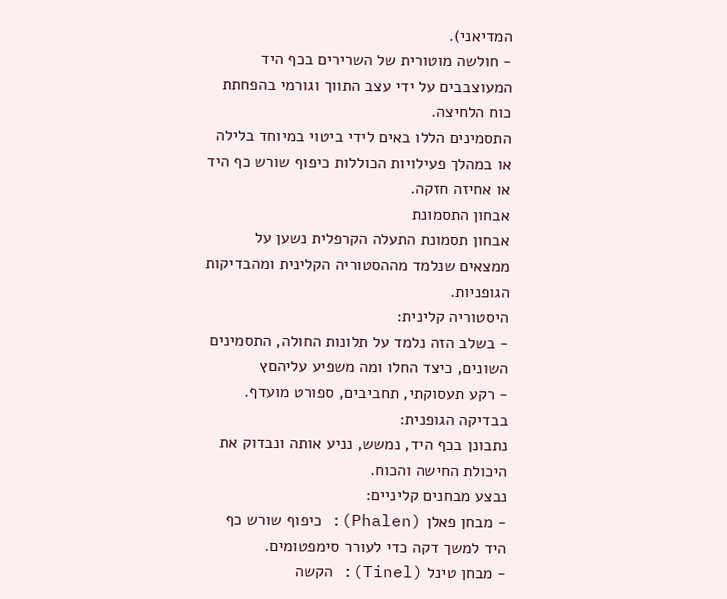המדיאני).
- חולשה מוטורית של השרירים בכף היד המעוצבבים על ידי עצב התווך וגורמי בהפחתת כוח הלחיצה.
התסמינים הללו באים לידי ביטוי במיוחד בלילה או במהלך פעילויות הכוללות כיפוף שורש כף היד או אחיזה חזקה.
אבחון התסמונת
אבחון תסמונת התעלה הקרפלית נשען על ממצאים שנלמד מההסטוריה הקלינית ומהבדיקות הגופניות.
היסטוריה קלינית:
- בשלב הזה נלמד על תלונות החולה, התסמינים השונים, כיצד החלו ומה משפיע עליהםץ
- רקע תעסוקתי, תחביבים, ספורט מועדף.
בבדיקה הגופנית:
נתבונן בכף היד, נמשש, נניע אותה ונבדוק את היכולת החישה והכוח.
נבצע מבחנים קליניים:
- מבחן פאלן (Phalen): כיפוף שורש כף היד למשך דקה כדי לעורר סימפטומים.
- מבחן טינל (Tinel): הקשה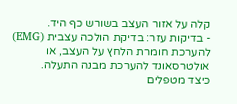קלה על אזור העצב בשורש כף היד.
- בדיקות עזר: בדיקת הולכה עצבית (EMG) להערכת חומרת הלחץ על העצב, או אולטרסאונד להערכת מבנה התעלה.
כיצד מטפלים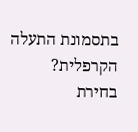בתסמונת התעלה הקרפלית?
בחירת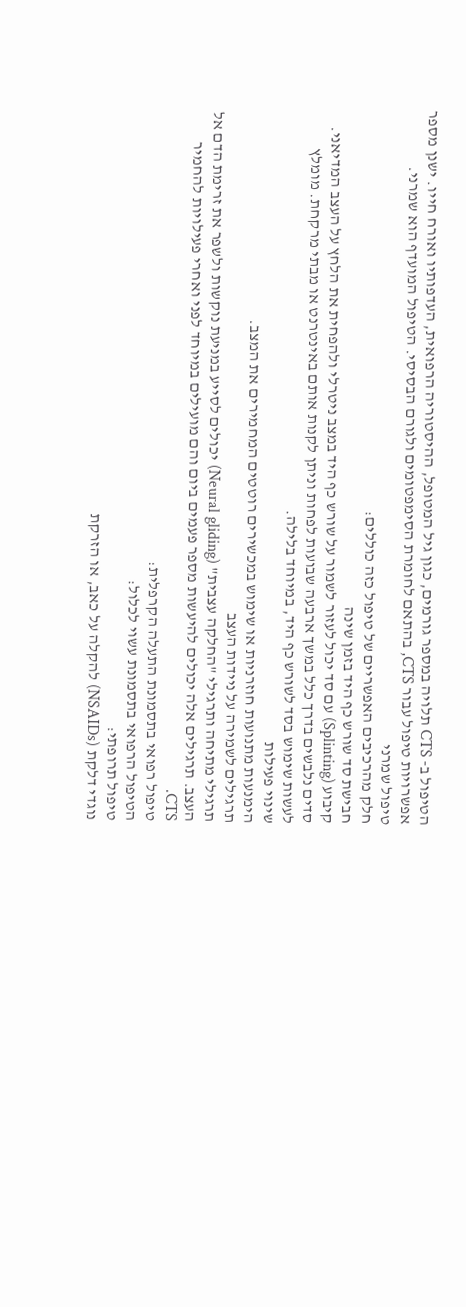הטיפול ב- CTS תלויה במספר גורמים, כגון גיל המטופל, ההיסטוריה הרפואית, העדפותיו ואורח חייו. ישנן מספר אפשרויות טיפול עבור CTS, בהתאם לחומרת הסימפטומים ולגורם הבסיסי. הטיפול המועדף הוא שמרני.
טיפול שמרני
חלק מהרכיבים האפשריים של טיפול כזה כוללים:
חבישת סד שורש כף היד בזמן שינה
קיבוע (Splinting) עם סד יכול לעזור לשמור על שורש כף היד במצב ניטרלי ולהפחית את הלחץ על העצב המדיאני. סדים נלבשים בדרך כלל במשך ארבעה שבועות לפחות וניתן לקנות אותם באינטרנט או מבתי מרקחת. מומלץ לעשות שימוש בסד לשורש כף היד, במיוחד בלילה.
שינוי פעילות
הימנעות מתנועות חוזרניות או שימוש במכשירים רוטטים המחמירים את המצב.
תרגילים לשמירה על ניידות העצב
תרגילי מתיחה ותרגילי "החלקה עצבית" (Neural gliding) יכולים לסייע במניעת נוקשות ולשפר את זרימת הדם אל העצב. תרגילים אלה יכולים להיעשות מספר פעמים ביום והם מועילים במיוחד לפני ואחרי פעילויות להחמיר CTS.
טיפול רפואי בתסמונת התעלה הקרפלית:
הטיפול הרפואי בתסמונת עשוי לכלול:
טיפול תרופתי:
נוגדי דלקת (NSAIDs) להקלה על כאב, או הזרקת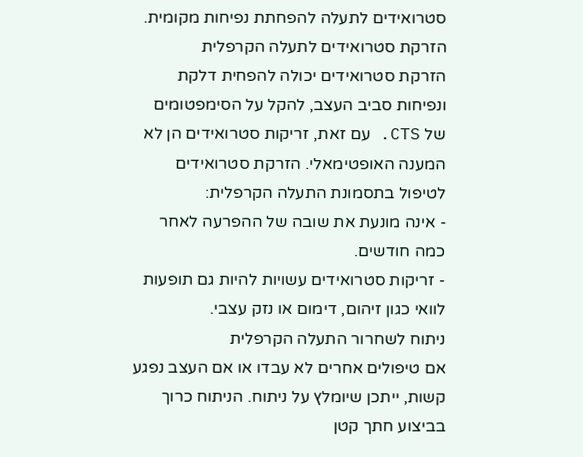סטרואידים לתעלה להפחתת נפיחות מקומית.
הזרקת סטרואידים לתעלה הקרפלית
הזרקת סטרואידים יכולה להפחית דלקת ונפיחות סביב העצב, להקל על הסימפטומים של CTS. עם זאת, זריקות סטרואידים הן לא המענה האופטימאלי. הזרקת סטרואידים לטיפול בתסמונת התעלה הקרפלית:
- אינה מונעת את שובה של ההפרעה לאחר כמה חודשים.
- זריקות סטרואידים עשויות להיות גם תופעות לוואי כגון זיהום, דימום או נזק עצבי.
ניתוח לשחרור התעלה הקרפלית
אם טיפולים אחרים לא עבדו או אם העצב נפגע קשות, ייתכן שיומלץ על ניתוח. הניתוח כרוך בביצוע חתך קטן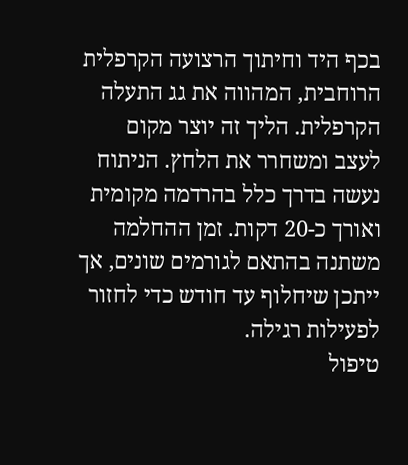בכף היד וחיתוך הרצועה הקרפלית הרוחבית, המהווה את גג התעלה הקרפלית. הליך זה יוצר מקום לעצב ומשחרר את הלחץ. הניתוח נעשה בדרך כלל בהרדמה מקומית ואורך כ-20 דקות. זמן ההחלמה משתנה בהתאם לגורמים שונים, אך ייתכן שיחלוף עד חודש כדי לחזור לפעילות רגילה.
טיפול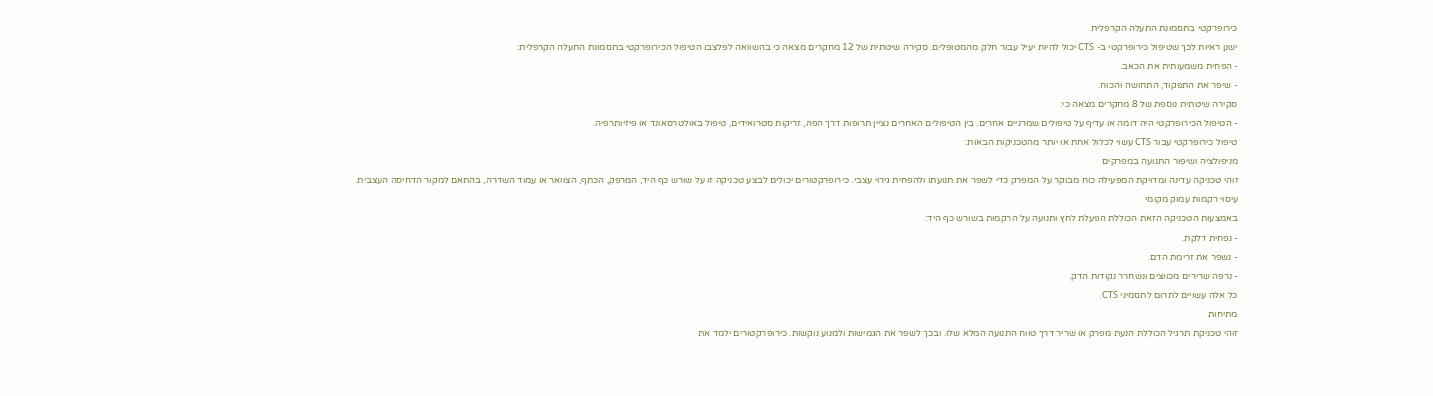כירופרקטי בתסמונת התעלה הקרפלית
ישנן ראיות לכך שטיפול כירופרקטי ב- CTS יכול להיות יעיל עבור חלק מהמטופלים. סקירה שיטתית של 12 מחקרים מצאה כי בהשוואה לפלצבו הטיפול הכירופרקטי בתסמונת התעלה הקרפלית:
- הפחית משמעותית את הכאב.
- שיפר את התפקוד, התחושה והכוח.
סקירה שיטתית נוספת של 8 מחקרים מצאה כי:
- הטיפול הכירופרקטי היה דומה או עדיף על טיפולים שמרניים אחרים. בין הטיפולים האחרים נציין תרופות דרך הפה, זריקות סטרואידים, טיפול באולטרסאונד או פיזיותרפיה.
טיפול כירופרקטי עבור CTS עשוי לכלול אחת או יותר מהטכניקות הבאות:
מניפולציה ושיפור התנועה במפרקים
זוהי טכניקה עדינה ומדויקת המפעילה כוח מבוקר על המפרק כדי לשפר את תנועתו ולהפחית גירוי עצבי. כירופרקטורים יכולים לבצע טכניקה זו על שורש כף היד, המרפק, הכתף, הצוואר או עמוד השדרה, בהתאם למקור הדחיסה העצבית.
עיסוי רקמות עמוק מקומי
באמצעות הטכניקה הזאת הכוללת הפעלת לחץ ותנועה על הרקמות בשורש כף היד:
- נפחית דלקת.
- נשפר את זרימת הדם.
- נרפה שרירים מכווצים ונשחרר נקודות הדק.
כל אלה עשויים לתרום לתסמיני CTS.
מתיחות
זוהי טכניקת תרגיל הכוללת הנעת מפרק או שריר דרך טווח התנועה המלא שלו. ובכך לשפר את הגמישות ולמנוע נוקשות. כירופרקטורים ילמד את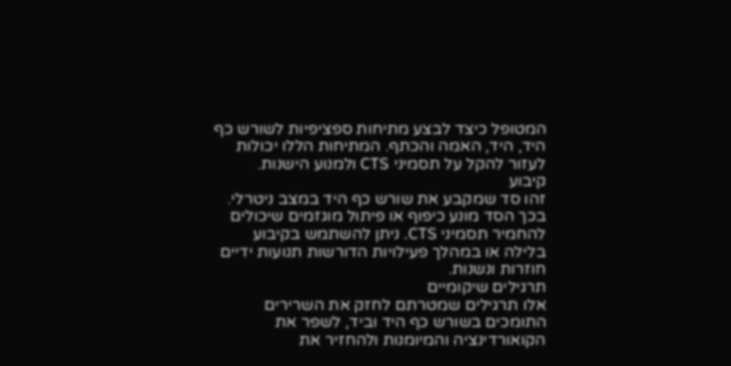המטופל כיצד לבצע מתיחות ספציפיות לשורש כף היד, היד, האמה והכתף. המתיחות הללו יכולות לעזור להקל על תסמיני CTS ולמנוע הישנות.
קיבוע
זהו סד שמקבע את שורש כף היד במצב ניטרלי. בכך הסד מונע כיפוף או פיתול מוגזמים שיכולים להחמיר תסמיני CTS. ניתן להשתמש בקיבוע בלילה או במהלך פעילויות הדורשות תנועות ידיים חוזרות ונשנות.
תרגילים שיקומיים
אלו תרגילים שמטרתם לחזק את השרירים התומכים בשורש כף היד וביד, לשפר את הקואורדינציה והמיומנות ולהחזיר את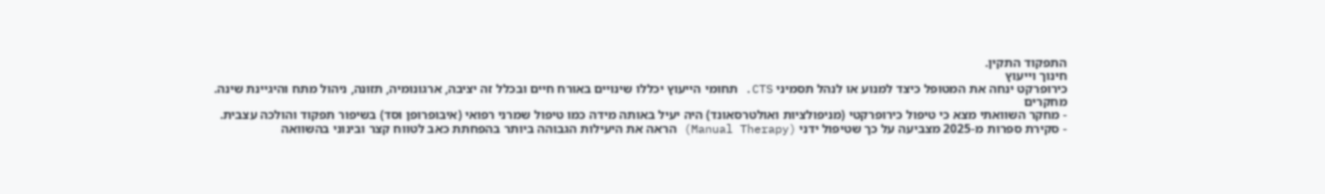התפקוד התקין.
חינוך וייעוץ
כירופרקט ינחה את המטופל כיצד למנוע או לנהל תסמיני CTS. תחומי הייעוץ יכללו שינויים באורח חיים ובכלל זה יציבה, ארגונומיה, תזונה, ניהול מתח והיגיינת שינה.
מחקרים
- מחקר השוואתי מצא כי טיפול כירופרקטי (מניפולציות ואולטרסאונד) היה יעיל באותה מידה כמו טיפול שמרני רפואי (איבופרופן וסד) בשיפור תפקוד והולכה עצבית.
- סקירת ספרות מ-2025 מצביעה על כך שטיפול ידני (Manual Therapy) הראה את היעילות הגבוהה ביותר בהפחתת כאב לטווח קצר ובינוני בהשוואה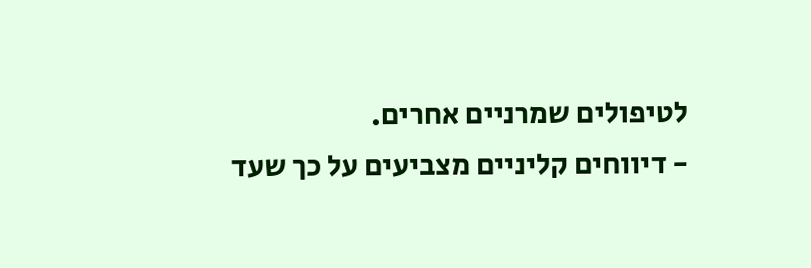לטיפולים שמרניים אחרים.
- דיווחים קליניים מצביעים על כך שעד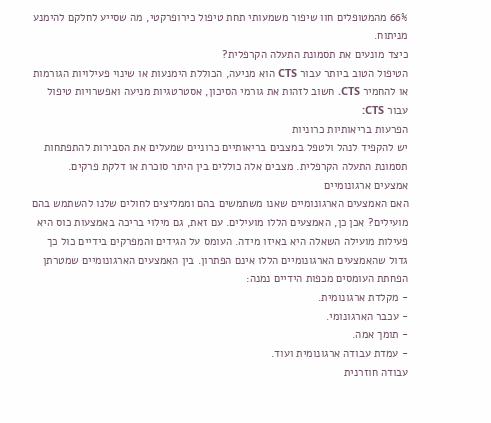66% מהמטופלים חוו שיפור משמעותי תחת טיפול כירופרקטי, מה שסייע לחלקם להימנע מניתוח.
כיצד מונעים את תסמונת התעלה הקרפלית?
הטיפול הטוב ביותר עבור CTS הוא מניעה, הכוללת הימנעות או שינוי פעילויות הגורמות או להחמיר CTS. חשוב לזהות את גורמי הסיכון, אסטרטגיות מניעה ואפשרויות טיפול עבור CTS:
הפרעות בריאותיות כרוניות
יש להקפיד לנהל ולטפל במצבים בריאותיים כרוניים שמעלים את הסבירות להתפתחות תסמונת התעלה הקרפלית. מצבים אלה כוללים בין היתר סוכרת או דלקת פרקים.
אמצעים ארגונומיים
האם האמצעים הארגונומיים שאנו משתמשים בהם וממליצים לחולים שלנו להשתמש בהם מועילים? אכן כן, האמצעים הללו מועילים. עם זאת, גם מילוי בריכה באמצעות כוס היא פעילות מועילה השאלה היא באיזו מידה. העומס על הגידים והמפרקים בידיים כול כך גדול שהאמצעים הארגונומיים הללו אינם הפתרון. בין האמצעים הארגונומיים שמטרתן הפחתת העומסים מכפות הידיים נמנה:
- מקלדת ארגונומית.
- עכבר הארגונומי.
- תומך אמה.
- עמדת עבודה ארגונומית ועוד.
עבודה חוזרנית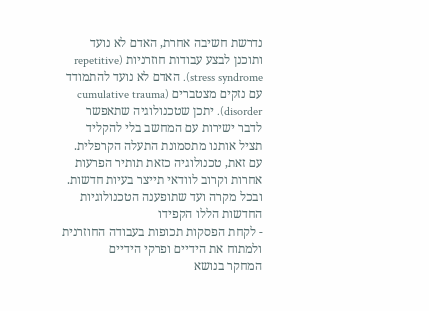נדרשת חשיבה אחרת, האדם לא נועד ותוכנן לבצע עבודות חוזרניות (repetitive stress syndrome). האדם לא נועד להתמודד עם נזקים מצטברים (cumulative trauma disorder). יתכן שטכנולוגיה שתאפשר לדבר ישירות עם המחשב בלי להקליד תציל אותנו מתסמונת התעלה הקרפלית. עם זאת, טכנולוגיה כזאת תותיר הפרעות אחרות וקרוב לוודאי תייצר בעיות חדשות. ובכל מקרה ועד שתופענה הטכנולוגיות החדשות הללו הקפידו
- לקחת הפסקות תכופות בעבודה החוזרנית ולמתוח את הידיים ופרקי הידיים
המחקר בנושא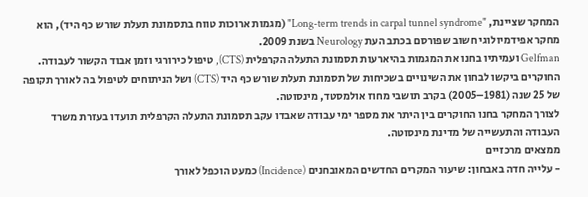המחקר שציינת, "Long-term trends in carpal tunnel syndrome" (מגמות ארוכות טווח בתסמונת תעלת שורש כף היד), הוא מחקר אפידמיולוגי חשוב שפורסם בכתב העת Neurology בשנת 2009.
Gelfman ועמיתיו בחנו את המגמות בהיארעות תסמונת התעלה הקרפלית (CTS), טיפול כירורגי וזמן אבוד הקשור לעבודה. החוקרים ביקשו לבחון את השינויים בשכיחות של תסמונת תעלת שורש כף היד (CTS) ושל הניתוחים לטיפול בה לאורך תקופה של 25 שנה (1981–2005) בקרב תושבי מחוז אולמסטד, מינסוטה.
לצורך המחקר בחנו החוקרים בין היתר את מספר ימי עבודה שאבדו עקב תסמונת התעלה הקרפלית תועדו בעזרת משרד העבודה והתעשייה של מדינת מינסוטה.
ממצאים מרכזיים
- עלייה חדה באבחון: שיעור המקרים החדשים המאובחנים (Incidence) כמעט הוכפל לאורך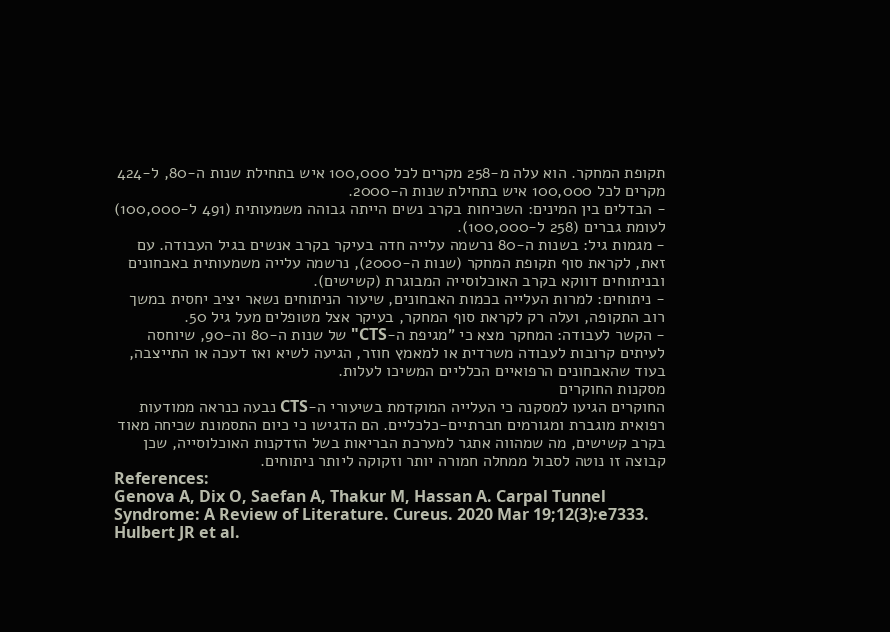תקופת המחקר. הוא עלה מ-258 מקרים לכל 100,000 איש בתחילת שנות ה-80, ל-424 מקרים לכל 100,000 איש בתחילת שנות ה-2000.
- הבדלים בין המינים: השכיחות בקרב נשים הייתה גבוהה משמעותית (491 ל-100,000) לעומת גברים (258 ל-100,000).
- מגמות גיל: בשנות ה-80 נרשמה עלייה חדה בעיקר בקרב אנשים בגיל העבודה. עם זאת, לקראת סוף תקופת המחקר (שנות ה-2000), נרשמה עלייה משמעותית באבחונים ובניתוחים דווקא בקרב האוכלוסייה המבוגרת (קשישים).
- ניתוחים: למרות העלייה בכמות האבחונים, שיעור הניתוחים נשאר יציב יחסית במשך רוב התקופה, ועלה רק לקראת סוף המחקר, בעיקר אצל מטופלים מעל גיל 50.
- הקשר לעבודה: המחקר מצא כי "מגיפת ה-CTS" של שנות ה-80 וה-90, שיוחסה לעיתים קרובות לעבודה משרדית או למאמץ חוזר, הגיעה לשיא ואז דעכה או התייצבה, בעוד שהאבחונים הרפואיים הכלליים המשיכו לעלות.
מסקנות החוקרים
החוקרים הגיעו למסקנה כי העלייה המוקדמת בשיעורי ה-CTS נבעה כנראה ממודעות רפואית מוגברת ומגורמים חברתיים-כלכליים. הם הדגישו כי כיום התסמונת שכיחה מאוד בקרב קשישים, מה שמהווה אתגר למערכת הבריאות בשל הזדקנות האוכלוסייה, שכן קבוצה זו נוטה לסבול ממחלה חמורה יותר וזקוקה ליותר ניתוחים.
References:
Genova A, Dix O, Saefan A, Thakur M, Hassan A. Carpal Tunnel Syndrome: A Review of Literature. Cureus. 2020 Mar 19;12(3):e7333.
Hulbert JR et al.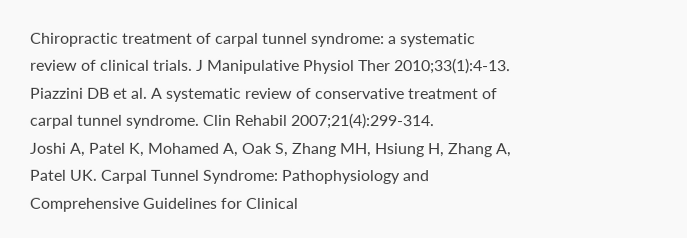Chiropractic treatment of carpal tunnel syndrome: a systematic review of clinical trials. J Manipulative Physiol Ther 2010;33(1):4-13.
Piazzini DB et al. A systematic review of conservative treatment of carpal tunnel syndrome. Clin Rehabil 2007;21(4):299-314.
Joshi A, Patel K, Mohamed A, Oak S, Zhang MH, Hsiung H, Zhang A, Patel UK. Carpal Tunnel Syndrome: Pathophysiology and Comprehensive Guidelines for Clinical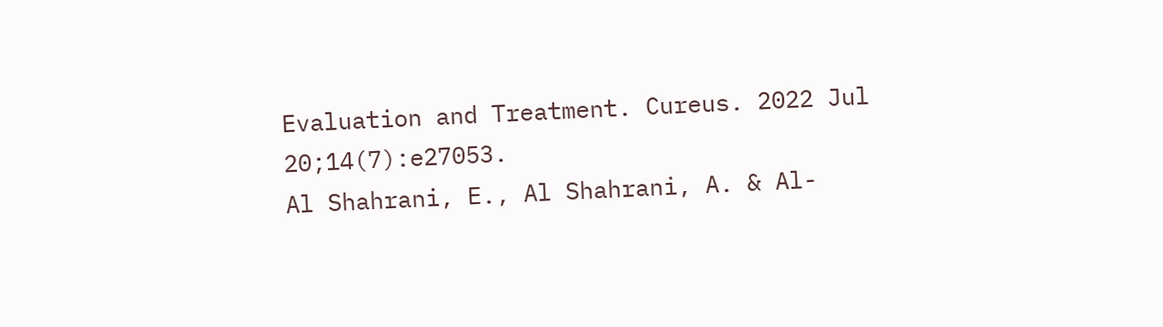Evaluation and Treatment. Cureus. 2022 Jul 20;14(7):e27053.
Al Shahrani, E., Al Shahrani, A. & Al-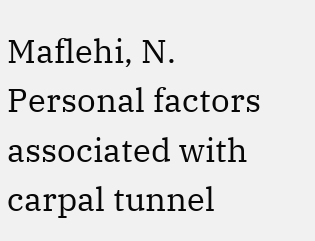Maflehi, N. Personal factors associated with carpal tunnel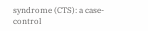syndrome (CTS): a case-control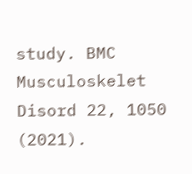study. BMC Musculoskelet Disord 22, 1050 (2021).